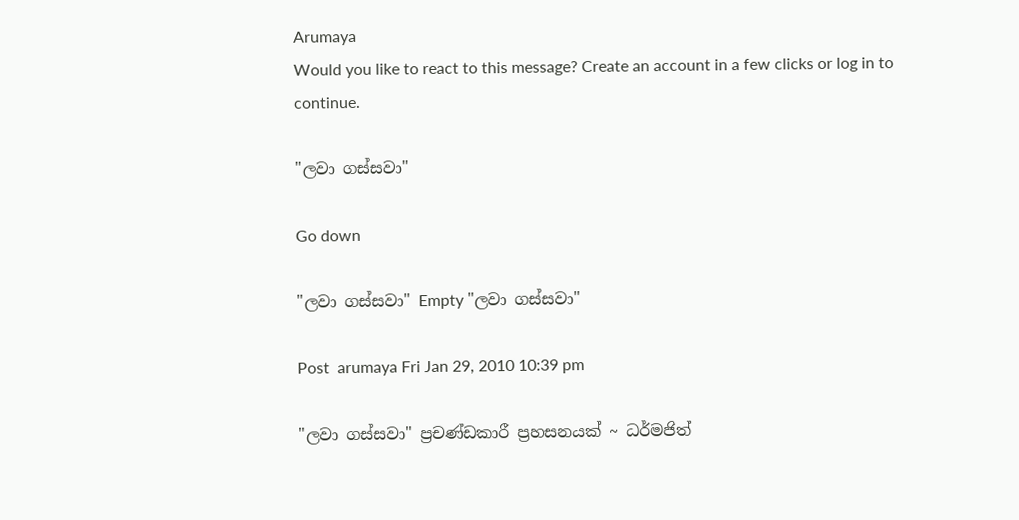Arumaya
Would you like to react to this message? Create an account in a few clicks or log in to continue.

"ලවා ගස්‌සවා"

Go down

"ලවා ගස්‌සවා" Empty "ලවා ගස්‌සවා"

Post  arumaya Fri Jan 29, 2010 10:39 pm

"ලවා ගස්‌සවා" ප්‍රචණ්‌ඩකාරී ප්‍රහසනයක්‌ ~ ධර්මජිත්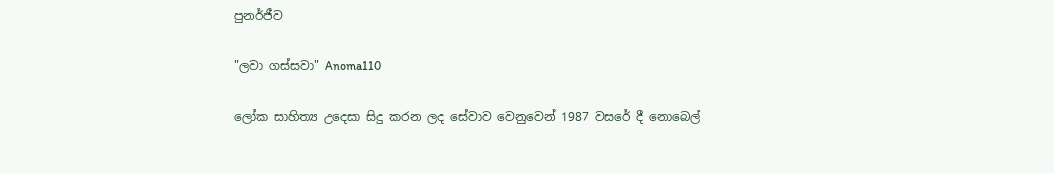පුනර්ජීව

"ලවා ගස්‌සවා" Anoma110

ලෝක සාහිත්‍ය උදෙසා සිදු කරන ලද සේවාව වෙනුවෙන් 1987 වසරේ දී නොබෙල්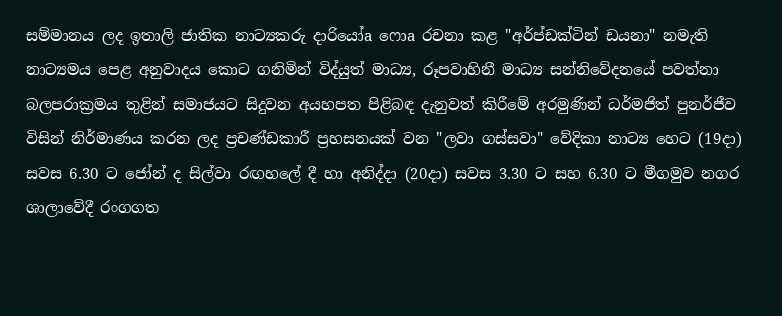සම්මානය ලද ඉතාලි ජාතික නාට්‍යකරු දාරියෝa ෆොa රචනා කළ "අර්ප්ඩක්‌ටින් ඩයනා" නමැති නාට්‍යමය පෙළ අනුවාදය කොට ගනිමින් විද්යුත් මාධ්‍ය, රූපවාහිනී මාධ්‍ය සන්නිවේදනයේ පවත්නා බලපරාක්‍රමය තුළින් සමාජයට සිදුවන අයහපත පිළිබඳ දැනුවත් කිරීමේ අරමුණින් ධර්මජිත් පුනර්ජීව විසින් නිර්මාණය කරන ලද ප්‍රචණ්‌ඩකාරී ප්‍රහසනයක්‌ වන "ලවා ගස්‌සවා" වේදිකා නාට්‍ය හෙට (19දා) සවස 6.30 ට ජෝන් ද සිල්වා රඟහලේ දී හා අනිද්දා (20දා) සවස 3.30 ට සහ 6.30 ට මීගමුව නගර ශාලාවේදී රංගගත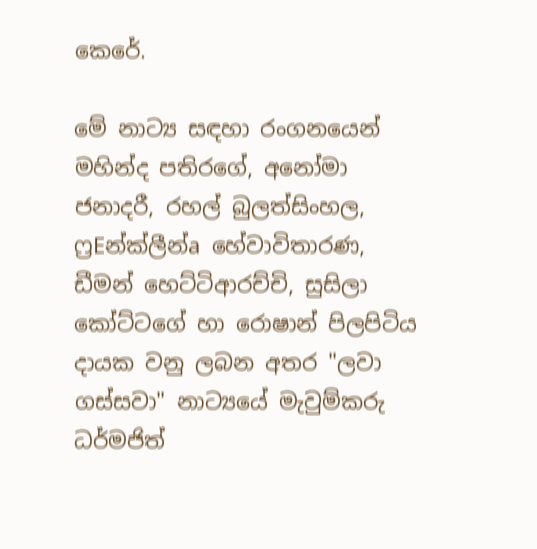කෙරේ.

මේ නාට්‍ය සඳහා රංගනයෙන් මහින්ද පතිරගේ, අනෝමා ජනාදරී, රහල් බුලත්සිංහල, ෆ්‍රEන්ක්‌ලීන්a හේවාවිතාරණ, ඩීමන් හෙට්‌ටිආරච්චි, සුසිලා කෝට්‌ටගේ හා රොෂාන් පිලපිටිය දායක වනු ලබන අතර "ලවා ගස්‌සවා" නාට්‍යයේ මැවුම්කරු ධර්මජිත්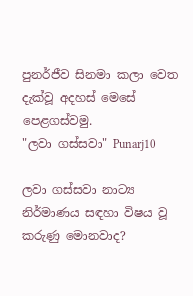පුනර්ජීව සිනමා කලා වෙත දැක්‌වූ අදහස්‌ මෙසේ පෙළගස්‌වමු.
"ලවා ගස්‌සවා" Punarj10

ලවා ගස්‌සවා නාට්‍ය නිර්මාණය සඳහා විෂය වූ කරුණු මොනවාද?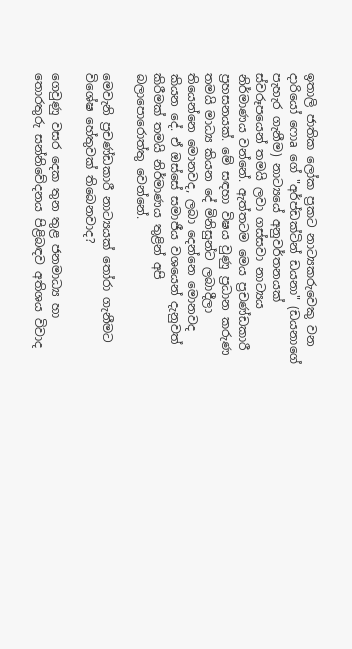ඉතාලි ජාතික ලෝක ප්‍රකට නාට්‍යකරුවෙකු වන දාරියෝ ෆොa ගේ "අර්ප්ඩක්‌ටින් ඩයනා" (ඩයනාගේ පැහැර ගැනීම) නාට්‍යයේ අනුවර්තනයක්‌ ස්‌වරූපයෙන් තමයි ලවා ගස්‌සවා නාට්‍යය නිර්මාණය වන්නේ. ඇත්තටම මෙය ප්‍රචණ්‌ඩකාරී ප්‍රහසනයක්‌. මේ සඳහා විෂය වුණු ප්‍රධාන කරුණ තමයි මාධ්‍ය කියන දේ මිනිසුන්ට ලබාදීලා තියෙන්නෙ මොනවද, ලබා දෙන්නෙ මොනවද කියන දේ. ඒ ඔස්‌සේ සමාජීය වශයෙන් දැනුවත් කිරීමක්‌ තමයි නිර්මාණය තුළින් අපි බලාපොරොත්තු වෙන්නේ.

මෙවැනි ප්‍රචණ්‌ඩකාරී නාට්‍යයක්‌ තෝරා ගැනීමට විශේෂ හේතුවක්‌ තිබෙනවාද?

ගෙවුණු වසර දෙක තුන තුළ ජනමාධ්‍ය හා තොරතුරු සන්නිවේදනය පිළිබඳව අතිශය විවාද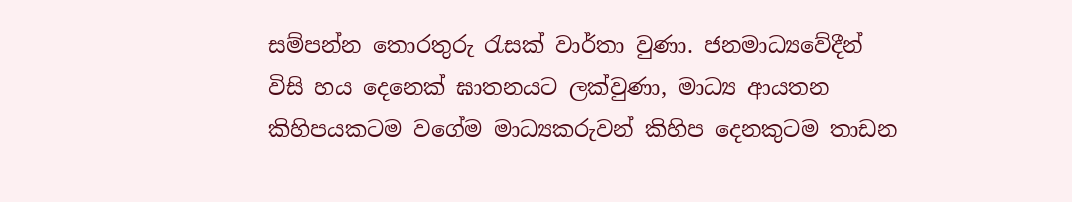සම්පන්න තොරතුරු රැසක්‌ වාර්තා වුණා. ජනමාධ්‍යවේදීන් විසි හය දෙනෙක්‌ ඝාතනයට ලක්‌වුණා, මාධ්‍ය ආයතන කිහිපයකටම වගේම මාධ්‍යකරුවන් කිහිප දෙනකුටම තාඩන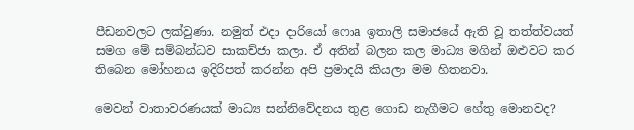පීඩනවලට ලක්‌වුණා. නමුත් එදා දාරියෝ ෆොa ඉතාලි සමාජයේ ඇති වූ තත්ත්වයත් සමග මේ සම්බන්ධව සාකච්ජා කලා. ඒ අතින් බලන කල මාධ්‍ය මගින් ඔළුවට කර තිබෙන මෝහනය ඉදිරිපත් කරන්න අපි ප්‍රමාදයි කියලා මම හිතනවා.

මෙවන් වාතාවරණයක්‌ මාධ්‍ය සන්නිවේදනය තුළ ගොඩ නැගීමට හේතු මොනවද?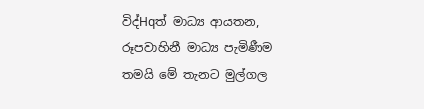විද්Hqත් මාධ්‍ය ආයතන, රූපවාහිනී මාධ්‍ය පැමිණීම තමයි මේ තැනට මුල්ගල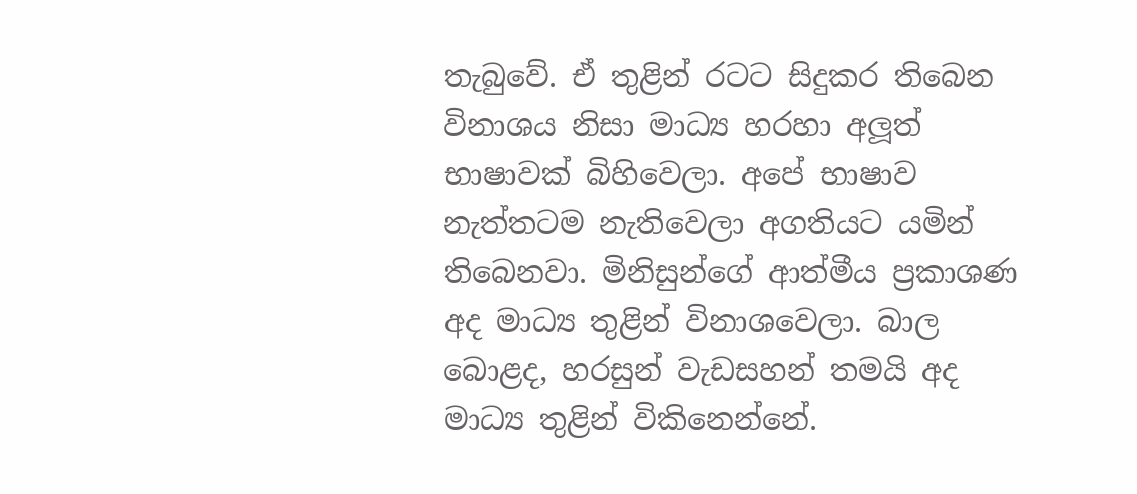තැබුවේ. ඒ තුළින් රටට සිදුකර තිබෙන විනාශය නිසා මාධ්‍ය හරහා අලූත් භාෂාවක්‌ බිහිවෙලා. අපේ භාෂාව නැත්තටම නැතිවෙලා අගතියට යමින් තිබෙනවා. මිනිසුන්ගේ ආත්මීය ප්‍රකාශණ අද මාධ්‍ය තුළින් විනාශවෙලා. බාල බොළද, හරසුන් වැඩසහන් තමයි අද මාධ්‍ය තුළින් විකිනෙන්නේ.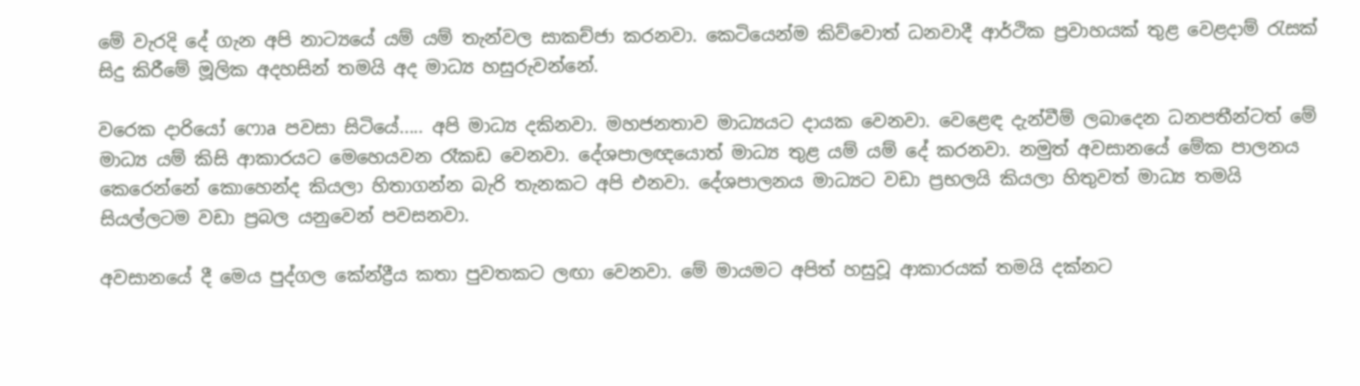මේ වැරදි දේ ගැන අපි නාට්‍යයේ යම් යම් තැන්වල සාකච්ජා කරනවා. කෙටියෙන්ම කිව්වොත් ධනවාදී ආර්ථික ප්‍රවාහයක්‌ තුළ වෙළදාම් රැසක්‌ සිදු කිරීමේ මූලික අදහසින් තමයි අද මාධ්‍ය හසුරුවන්නේ.

වරෙක දාරියෝ ෆොa පවසා සිටියේ..... අපි මාධ්‍ය දකිනවා. මහජනතාව මාධ්‍යයට දායක වෙනවා. වෙළෙඳ දැන්වීම් ලබාදෙන ධනපතීන්ටත් මේ මාධ්‍ය යම් කිසි ආකාරයට මෙහෙයවන රෑකඩ වෙනවා. දේශපාලඥයොත් මාධ්‍ය තුළ යම් යම් දේ කරනවා. නමුත් අවසානයේ මේක පාලනය කෙරෙන්නේ කොහෙන්ද කියලා හිතාගන්න බැරි තැනකට අපි එනවා. දේශපාලනය මාධ්‍යට වඩා ප්‍රභලයි කියලා හිතුවත් මාධ්‍ය තමයි සියල්ලටම වඩා ප්‍රබල යනුවෙන් පවසනවා.

අවසානයේ දී මෙය පුද්ගල කේන්ද්‍රීය කතා පුවතකට ලඟා වෙනවා. මේ මායමට අපිත් හසුවූ ආකාරයක්‌ තමයි දක්‌නට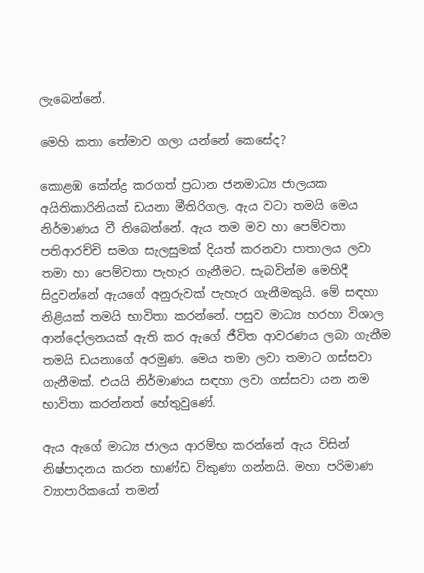ලැබෙන්නේ.

මෙහි කතා තේමාව ගලා යන්නේ කෙසේද?

කොළඹ කේන්ද්‍ර කරගත් ප්‍රධාන ජනමාධ්‍ය ජාලයක අයිතිකාරිනියක්‌ ඩයනා මීතිරිගල. ඇය වටා තමයි මෙය නිර්මාණය වී තිබෙන්නේ. ඇය තම මව හා පෙම්වතා පතිආරච්චි සමග සැලසුමක්‌ දියත් කරනවා පාතාලය ලවා තමා හා පෙම්වතා පැහැර ගැනීමට. සැබවින්ම මෙහිදී සිදුවන්නේ ඇයගේ අනුරුවක්‌ පැහැර ගැනීමකුයි. මේ සඳහා නිළියක්‌ තමයි භාවිතා කරන්නේ. පසුව මාධ්‍ය හරහා විශාල ආන්දෝලනයක්‌ ඇති කර ඇගේ ජීවිත ආවරණය ලබා ගැනීම තමයි ඩයනාගේ අරමුණ. මෙය තමා ලවා තමාට ගස්‌සවා ගැනීමක්‌. එයයි නිර්මාණය සඳහා ලවා ගස්‌සවා යන නම භාවිතා කරන්නත් හේතුවුණේ.

ඇය ඇගේ මාධ්‍ය ජාලය ආරම්භ කරන්නේ ඇය විසින් නිෂ්පාදනය කරන භාණ්‌ඩ විකුණා ගන්නයි. මහා පරිමාණ ව්‍යාපාරිකයෝ තමන්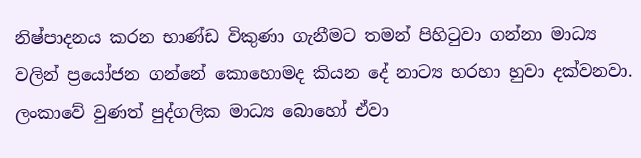නිෂ්පාදනය කරන භාණ්‌ඩ විකුණා ගැනීමට තමන් පිහිටුවා ගන්නා මාධ්‍ය වලින් ප්‍රයෝජන ගන්නේ කොහොමද කියන දේ නාට්‍ය හරහා හුවා දක්‌වනවා. ලංකාවේ වුණත් පුද්ගලික මාධ්‍ය බොහෝ ඒවා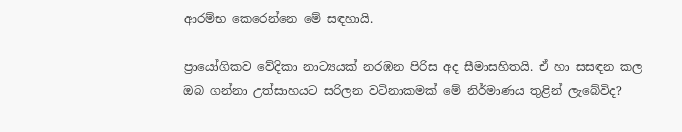ආරම්භ කෙරෙන්නෙ මේ සඳහායි.

ප්‍රායෝගිකව වේදිකා නාට්‍යයක්‌ නරඹන පිරිස අද සීමාසහිතයි. ඒ හා සසඳන කල ඔබ ගන්නා උත්සාහයට සරිලන වටිනාකමක්‌ මේ නිර්මාණය තුළින් ලැබේවිද?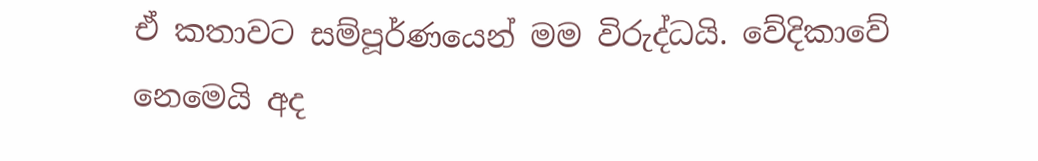ඒ කතාවට සම්පූර්ණයෙන් මම විරුද්ධයි. වේදිකාවේ නෙමෙයි අද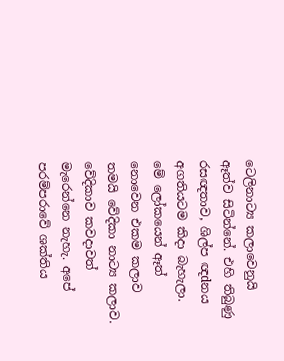ටෙලිනාට්‍ය කලාවෙනුයි ඈත්ව සිටින්නේ. එහි තිබුණු රසඥතාව, ශිල්ප ඥdනය අගතියටම කිදා බැහැලා. මේ ලෝකයෙන් ඈත් නොවෙන එකම කලාව තමයි වේදිකා නාට්‍ය කලාව. වේදිකාව කවදාවත් මැරෙන්නෙ නැහැ. අපේ පරම්පරාවේ ශක්‌තිය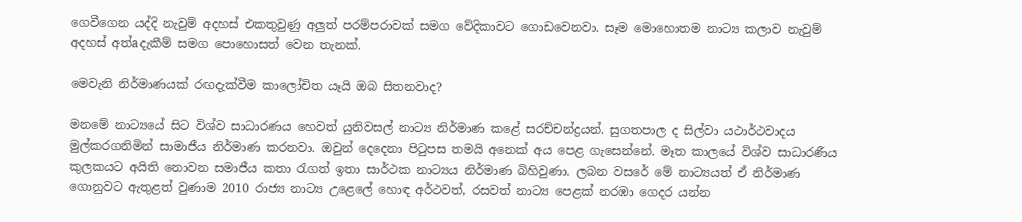ගෙවීගෙන යද්දි නැවුම් අදහස්‌ එකතුවුණු අලුත් පරම්පරාවක්‌ සමග වේදිකාවට ගොඩවෙනවා. සෑම මොහොතම නාට්‍ය කලාව නැවුම් අදහස්‌ අත්aදැකීම් සමග පොහොසත් වෙන තැනක්‌.

මෙවැනි නිර්මාණයක්‌ රඟදැක්‌වීම කාලෝචිත යෑයි ඔබ සිතනවාද?

මනමේ නාට්‍යයේ සිට විශ්ව සාධාරණය හෙවත් යුනිවසල් නාට්‍ය නිර්මාණ කළේ සරච්චන්ද්‍රයන්. සුගතපාල ද සිල්වා යථාර්ථවාදය මුල්කරගනිමින් සාමාජීය නිර්මාණ කරනවා. ඔවුන් දෙදෙනා පිටුපස තමයි අනෙක්‌ අය පෙළ ගැසෙන්නේ. මෑත කාලයේ විශ්ව සාධාරණීය කුලකයට අයිති නොවන සමාජීය කතා රැගත් ඉතා සාර්ථක නාට්‍යය නිර්මාණ බිහිවුණා. ලබන වසරේ මේ නාට්‍යයත් ඒ නිර්මාණ ගොනුවට ඇතුළත් වුණාම 2010 රාජ්‍ය නාට්‍ය උළෙලේ හොඳ අර්ථවත්, රසවත් නාට්‍ය පෙළක්‌ නරඹා ගෙදර යන්න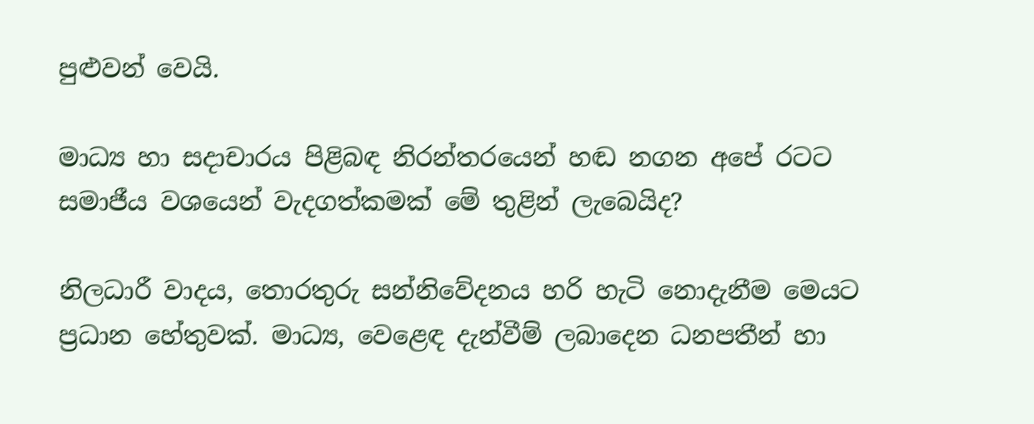පුළුවන් වෙයි.

මාධ්‍ය හා සදාචාරය පිළිබඳ නිරන්තරයෙන් හඬ නගන අපේ රටට සමාජීය වශයෙන් වැදගත්කමක්‌ මේ තුළින් ලැබෙයිද?

නිලධාරී වාදය, තොරතුරු සන්නිවේදනය හරි හැටි නොදැනීම මෙයට ප්‍රධාන හේතුවක්‌. මාධ්‍ය, වෙළෙඳ දැන්වීම් ලබාදෙන ධනපතීන් හා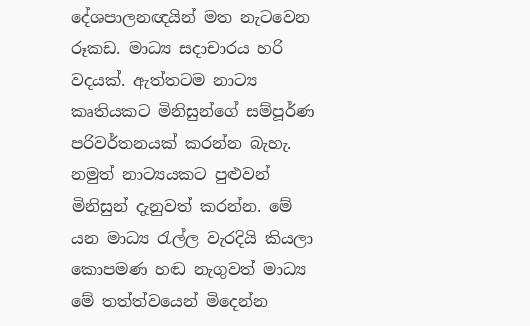දේශපාලනඥයින් මත නැටවෙන රූකඩ. මාධ්‍ය සදාචාරය හරි වදයක්‌. ඇත්තටම නාට්‍ය කෘතියකට මිනිසුන්ගේ සම්පූර්ණ පරිවර්තනයක්‌ කරන්න බැහැ. නමුත් නාට්‍යයකට පුළුවන් මිනිසුන් දැනුවත් කරන්න. මේ යන මාධ්‍ය රැල්ල වැරදියි කියලා කොපමණ හඬ නැගුවත් මාධ්‍ය මේ තත්ත්වයෙන් මිදෙන්න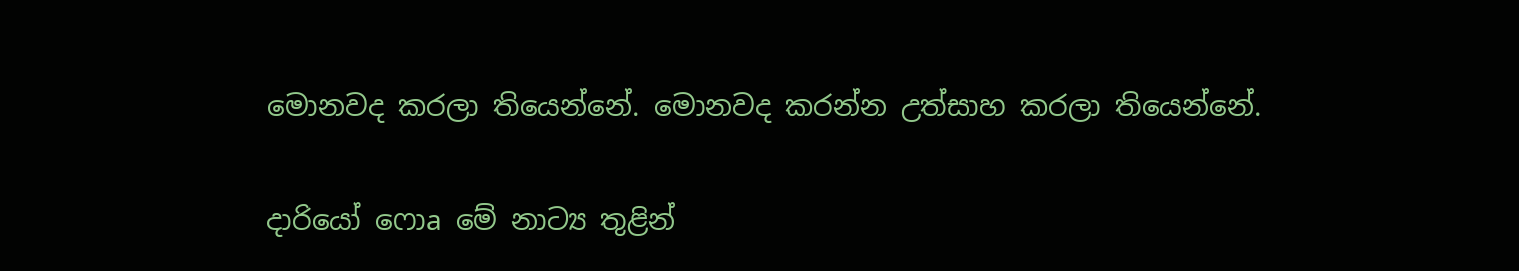මොනවද කරලා තියෙන්නේ. මොනවද කරන්න උත්සාහ කරලා තියෙන්නේ.

දාරියෝ ෆොa මේ නාට්‍ය තුළින්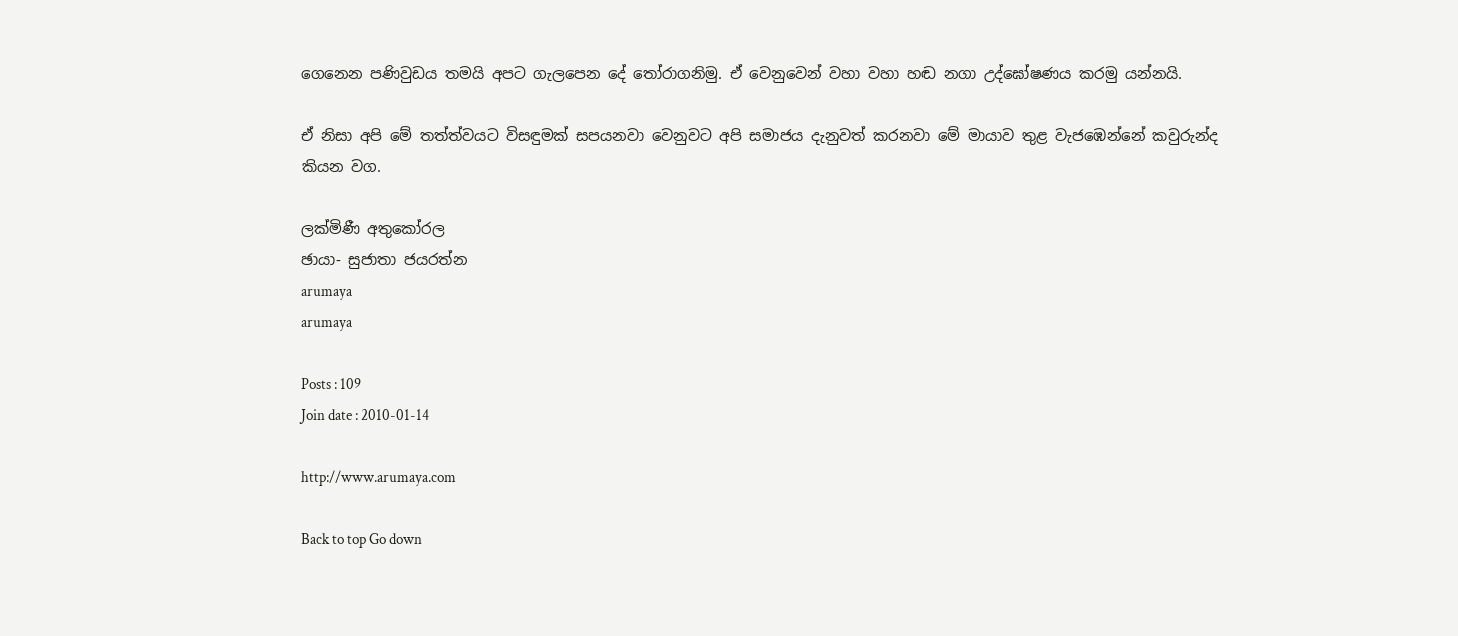ගෙනෙන පණිවුඩය තමයි අපට ගැලපෙන දේ තෝරාගනිමු. ඒ වෙනුවෙන් වහා වහා හඬ නගා උද්ඝෝෂණය කරමු යන්නයි.

ඒ නිසා අපි මේ තත්ත්වයට විසඳුමක්‌ සපයනවා වෙනුවට අපි සමාජය දැනුවත් කරනවා මේ මායාව තුළ වැජඹෙන්නේ කවුරුන්ද කියන වග.

ලක්‌මිණී අතුකෝරල
ඡායා- සුජාතා ජයරත්න
arumaya
arumaya

Posts : 109
Join date : 2010-01-14

http://www.arumaya.com

Back to top Go down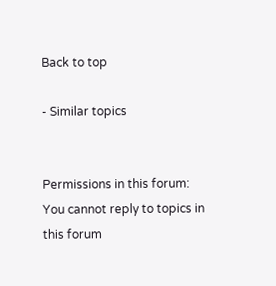Back to top

- Similar topics


Permissions in this forum:
You cannot reply to topics in this forum